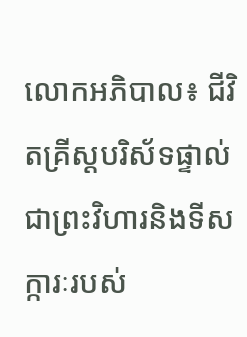លោកអភិបាល៖ ជីវិតគ្រីស្តបរិស័ទផ្ទាល់ ជាព្រះវិហារនិងទីសក្ការៈរបស់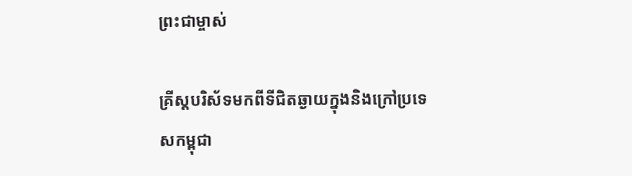ព្រះជាម្ចាស់

គ្រីស្តបរិស័ទមកពីទីជិតឆ្ងាយក្នុងនិងក្រៅប្រទេសកម្ពុជា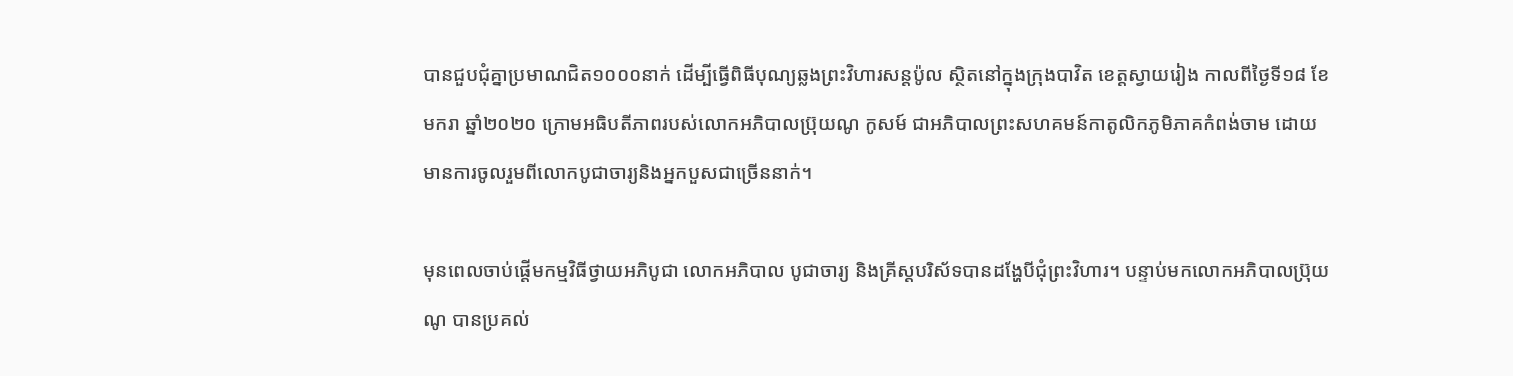បានជួបជុំគ្នាប្រមាណជិត១០០០នាក់ ដើម្បីធ្វើពិធីបុណ្យឆ្លងព្រះវិហារសន្តប៉ូល ស្ថិតនៅក្នុងក្រុងបាវិត ខេត្តស្វាយរៀង កាលពីថ្ងៃទី១៨ ខែមករា ឆ្នាំ២០២០ ក្រោមអធិបតីភាពរបស់លោកអភិបាលប្រ៊ុយណូ កូសម៍ ជាអភិបាលព្រះសហគមន៍កាតូលិកភូមិភាគកំពង់ចាម ដោយមានការចូលរួមពីលោកបូជាចារ្យនិងអ្នកបួសជាច្រើននាក់។

មុនពេលចាប់ផ្តើមកម្មវិធីថ្វាយអភិបូជា លោកអភិបាល បូជាចារ្យ និងគ្រីស្តបរិស័ទបានដង្ហែបីជុំព្រះវិហារ។ បន្ទាប់មកលោកអភិបាលប្រ៊ុយណូ បានប្រគល់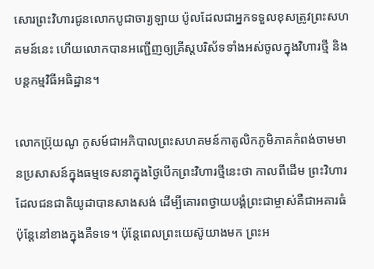សោរព្រះវិហារជូនលោកបូជាចារ្យឡាយ ប៉ូលដែលជាអ្នកទទួលខុសត្រូវព្រះសហគមន៍នេះ ហើយលោកបានអញ្ជើញឲ្យគ្រីស្តបរិស័ទទាំងអស់ចូលក្នុងវិហារថ្មី និងបន្តកម្មវិធីអធិដ្ឋាន។

លោកប្រ៊ុយណូ កូសម៍ជាអភិបាលព្រះសហគមន៍កាតូលិកភូមិភាគកំពង់ចាមមានប្រសាសន៍ក្នុងធម្មទេសនាក្នុងថ្ងៃបើកព្រះវិហារថ្មីនេះថា កាលពីដើម ព្រះវិហារដែលជនជាតិយូដាបានសាងសង់ ដើម្បីគោរពថ្វាយបង្គំព្រះជាម្ចាស់គឺជាអគារធំ ប៉ុន្តែនៅខាងក្នុងគឺទទេ។ ប៉ុន្តែពេលព្រះយេស៊ូយាងមក ព្រះអ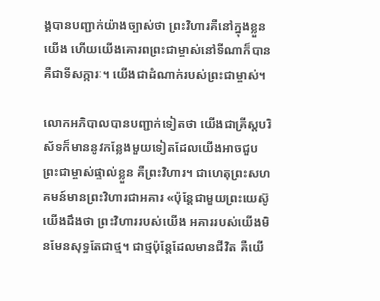ង្គបានបញ្ជាក់យ៉ាងច្បាស់ថា ព្រះវិហារគឺនៅក្នុងខ្លួនយើង ហើយយើងគោរពព្រះជាម្ចាស់នៅទីណាក៏បាន គឺជាទីសក្ការៈ។ យើងជាដំណាក់របស់ព្រះជាម្ចាស់។

លោកអភិបាលបានបញ្ជាក់ទៀតថា យើងជាគ្រីស្តបរិស័ទក៏មាននូវកន្លែងមួយទៀតដែលយើងអាចជួបព្រះជាម្ចាស់ផ្ទាល់ខ្លួន គឺព្រះវិហារ។ ជាហេតុព្រះសហគមន៍មានព្រះវិហារជាអគារ «ប៉ុន្តែជាមួយព្រះយេស៊ូ  យើងដឹងថា ព្រះវិហាររបស់យើង អគាររបស់យើងមិនមែនសុទ្ធតែជាថ្ម។ ជាថ្មប៉ុន្តែដែលមានជីវិត គឺយើ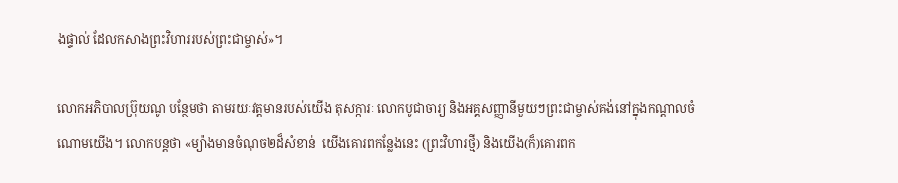ងផ្ទាល់ ដែលកសាងព្រះវិហាររបស់ព្រះជាម្ចាស់»។

លោកអភិបាលប្រ៊ុយណូ បន្ថែមថា តាមរយៈវត្តមានរបស់យើង តុសក្ការៈ លោកបូជាចារ្យ និងអគ្គសញ្ញានីមួយៗព្រះជាម្ចាស់គង់នៅក្នុងកណ្តាលចំណោមយើង។ លោកបន្តថា «ម្យ៉ាងមានចំណុច២ដ៏សំខាន់  យើងគោរពកន្លែងនេះ (ព្រះវិហារថ្មី) និងយើង(ក៏)គោរពក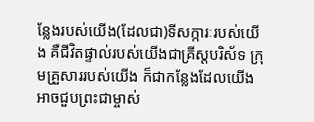ន្លែងរបស់យើង(ដែលជា)ទីសក្ការៈរបស់យើង គឺជីវិតផ្ទាល់របស់យើងជាគ្រីស្តបរិស័ទ ក្រុមគ្រួសាររបស់យើង ក៏ជាកន្លែងដែលយើងអាចជួបព្រះជាម្ចាស់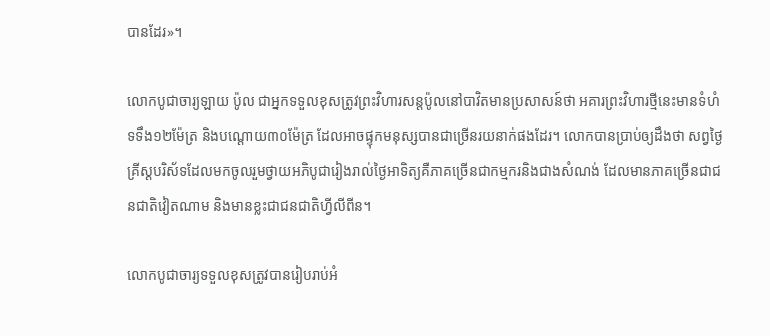បានដែរ»។

លោកបូជាចារ្យឡាយ ប៉ូល ជាអ្នកទទួលខុសត្រូវព្រះវិហារសន្តប៉ូលនៅបាវិតមានប្រសាសន៍ថា អគារព្រះវិហារថ្មីនេះមានទំហំ ទទឹង១២ម៉ែត្រ និងបណ្តោយ៣០ម៉ែត្រ ដែលអាចផ្ទុកមនុស្សបានជាច្រើនរយនាក់ផងដែរ។ លោកបានប្រាប់ឲ្យដឹងថា សព្វថ្ងៃគ្រីស្តបរិស័ទដែលមកចូលរួមថ្វាយអភិបូជារៀងរាល់ថ្ងៃអាទិត្យគឺភាគច្រើនជាកម្មករនិងជាងសំណង់ ដែលមានភាគច្រើនជាជនជាតិវៀតណាម និងមានខ្លះជាជនជាតិហ្វីលីពីន។

លោកបូជាចារ្យទទួលខុសត្រូវបានរៀបរាប់អំ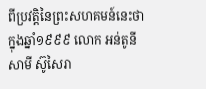ពីប្រវត្តិនៃព្រះសហគមន៍នេះថា ក្នុងឆ្នាំ១៩៩៩ លោក អន់តូនីសាមី ស៊ូសៃរា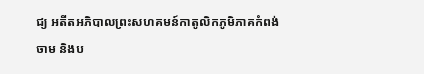ជ្យ អតីតអភិបាលព្រះសហគមន៍កាតូលិកភូមិភាគកំពង់ចាម និងប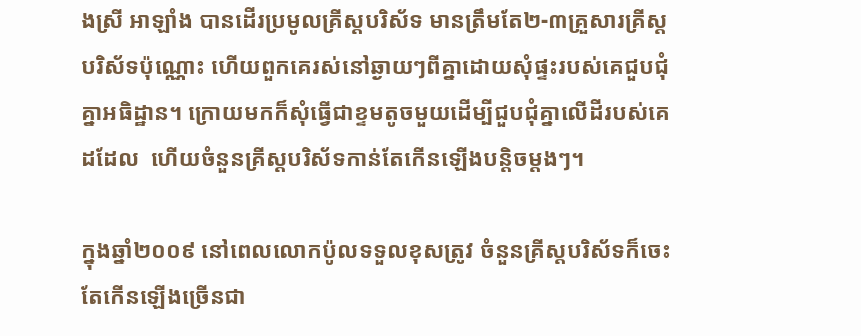ងស្រី អាឡាំង បានដើរប្រមូលគ្រីស្តបរិស័ទ មានត្រឹមតែ២-៣គ្រួសារគ្រីស្តបរិស័ទប៉ុណ្ណោះ ហើយពួកគេរស់នៅឆ្ងាយៗពីគ្នាដោយសុំផ្ទះរបស់គេជួបជុំគ្នាអធិដ្ឋាន។ ក្រោយមកក៏សុំធ្វើជាខ្ទមតូចមួយដើម្បីជួបជុំគ្នាលើដីរបស់គេដដែល  ហើយចំនួនគ្រីស្តបរិស័ទកាន់តែកើនឡើងបន្តិចម្តងៗ។

ក្នុងឆ្នាំ២០០៩ នៅពេលលោកប៉ូលទទួលខុសត្រូវ ចំនួនគ្រីស្តបរិស័ទក៏ចេះតែកើនឡើងច្រើនជា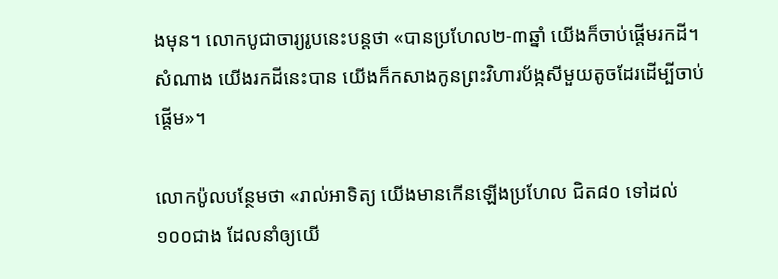ងមុន។ លោកបូជាចារ្យរូបនេះបន្តថា «បានប្រហែល២-៣ឆ្នាំ យើងក៏ចាប់ផ្តើមរកដី។ សំណាង យើងរកដីនេះបាន យើងក៏កសាងកូនព្រះវិហារប័ង្កសីមួយតូចដែរដើម្បីចាប់ផ្តើម»។

លោកប៉ូលបន្ថែមថា «រាល់អាទិត្យ យើងមានកើនឡើងប្រហែល ជិត៨០ ទៅដល់១០០ជាង ដែលនាំឲ្យយើ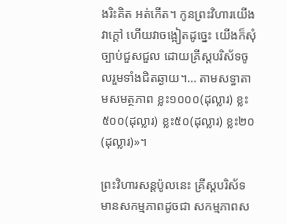ងរិះគិត អត់កើត។ កូនព្រះវិហារយើងវាក្តៅ ហើយវាចង្អៀតដូច្នេះ យើងក៏សុំច្បាប់ជួសជួល ដោយគ្រីស្តបរិស័ទចូលរួមទាំងជិតឆ្ងាយ។… តាមសទ្ធាតាមសមត្ថភាព ខ្លះ១០០០(ដុល្លារ) ខ្លះ៥០០(ដុល្លារ) ខ្លះ៥០(ដុល្លារ) ខ្លះ២០(ដុល្លារ)»។

ព្រះវិហារសន្តប៉ូលនេះ គ្រីស្តបរិស័ទមានសកម្មភាពដូចជា សកម្មភាពស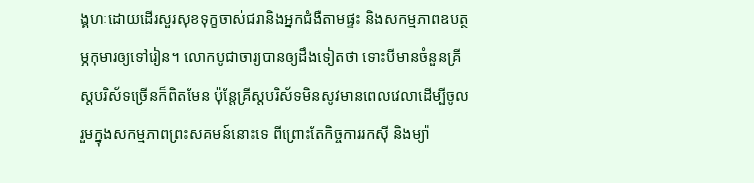ង្គហៈដោយដើរសួរសុខទុក្ខចាស់ជរានិងអ្នកជំងឺតាមផ្ទះ និងសកម្មភាពឧបត្ថម្ភកុមារឲ្យទៅរៀន។ លោកបូជាចារ្យបានឲ្យដឹងទៀតថា ទោះបីមានចំនួនគ្រីស្តបរិស័ទច្រើនក៏ពិតមែន ប៉ុន្តែគ្រីស្តបរិស័ទមិនសូវមានពេលវេលាដើម្បីចូលរួមក្នុងសកម្មភាពព្រះសគមន៍នោះទេ ពីព្រោះតែកិច្ចការរកស៊ី និងម្យ៉ា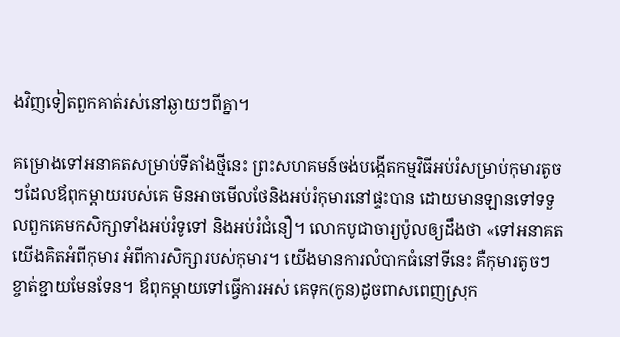ងវិញទៀតពួកគាត់រស់នៅឆ្ងាយៗពីគ្នា។

គម្រោងទៅអនាគតសម្រាប់ទីតាំងថ្មីនេះ ព្រះសហគមន៍ចង់បង្កើតកម្មវិធីអប់រំសម្រាប់កុមារតូចៗដែលឪពុកម្តាយរបស់គេ មិនអាចមើលថែនិងអប់រំកុមារនៅផ្ទះបាន ដោយមានឡានទៅទទួលពួកគេមកសិក្សាទាំងអប់រំទូទៅ និងអប់រំជំនឿ។ លោកបូជាចារ្យប៉ូលឲ្យដឹងថា «ទៅអនាគតយើងគិតអំពីកុមារ អំពីការសិក្សារបស់កុមារ។ យើងមានការលំបាកធំនៅទីនេះ គឺកុមារតូចៗខ្ចាត់ខ្ជាយមែនទែន។ ឪពុកម្តាយទៅធ្វើការអស់ គេទុក(កូន)ដូចពាសពេញស្រុក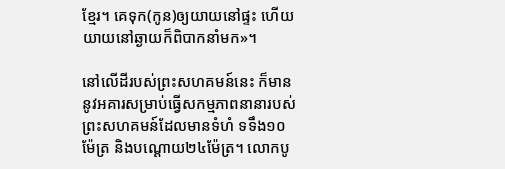ខ្មែរ។ គេទុក(កូន)ឲ្យយាយនៅផ្ទះ ហើយយាយនៅឆ្ងាយក៏ពិបាកនាំមក»។

នៅលើដីរបស់ព្រះសហគមន៍នេះ ក៏មាននូវអគារសម្រាប់ធ្វើសកម្មភាពនានារបស់ព្រះសហគមន៍ដែលមានទំហំ ទទឹង១០ម៉ែត្រ និងបណ្តោយ២៤ម៉ែត្រ។ លោកបូ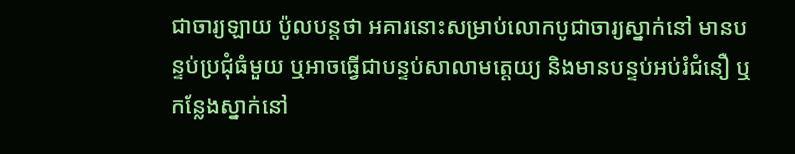ជាចារ្យឡាយ ប៉ូលបន្តថា អគារនោះសម្រាប់លោកបូជាចារ្យស្នាក់នៅ មានបន្ទប់ប្រជុំធំមួយ ឬអាចធ្វើជាបន្ទប់សាលាមត្តេយ្យ និងមានបន្ទប់អប់រំជំនឿ ឬកន្លែងស្នាក់នៅ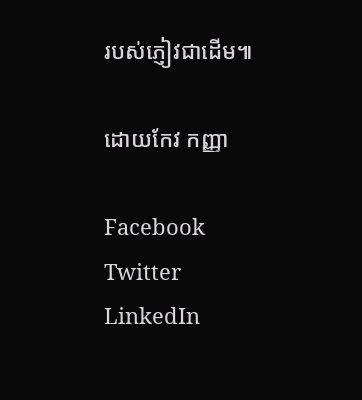របស់ភ្ញៀវជាដើម៕

ដោយកែវ កញ្ញា

Facebook
Twitter
LinkedIn